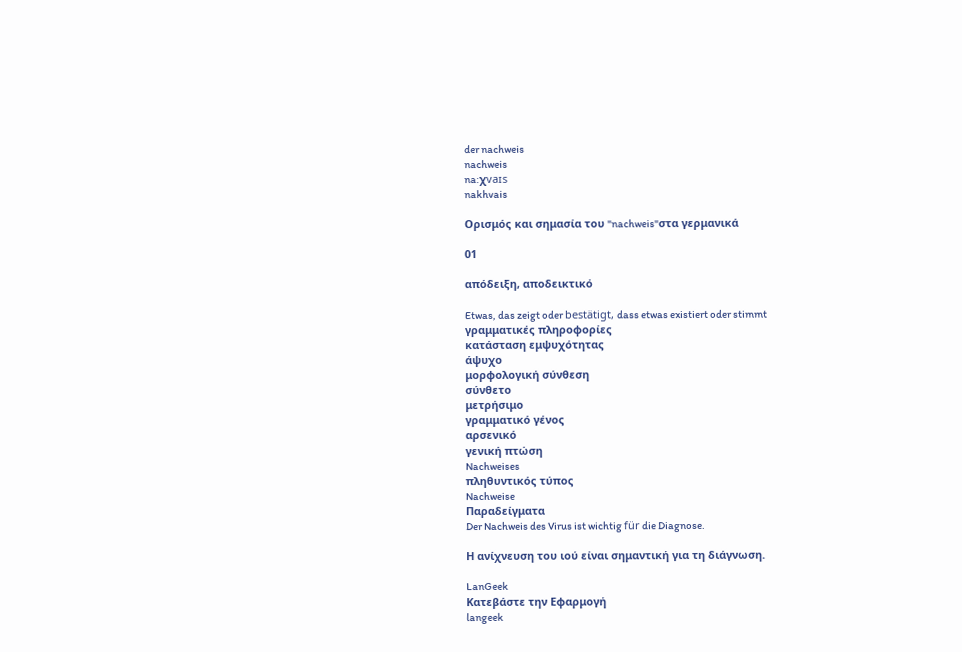der nachweis
nachweis
na:χvaɪs
nakhvais

Ορισμός και σημασία του "nachweis"στα γερμανικά

01

απόδειξη, αποδεικτικό

Etwas, das zeigt oder bestätigt, dass etwas existiert oder stimmt
γραμματικές πληροφορίες
κατάσταση εμψυχότητας
άψυχο
μορφολογική σύνθεση
σύνθετο
μετρήσιμο
γραμματικό γένος
αρσενικό
γενική πτώση
Nachweises
πληθυντικός τύπος
Nachweise
Παραδείγματα
Der Nachweis des Virus ist wichtig für die Diagnose.

Η ανίχνευση του ιού είναι σημαντική για τη διάγνωση.

LanGeek
Κατεβάστε την Εφαρμογή
langeek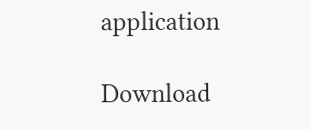application

Download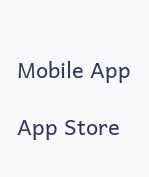Mobile App

App Store